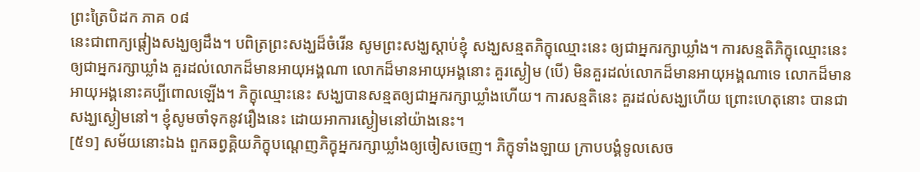ព្រះត្រៃបិដក ភាគ ០៨
នេះជាពាក្យផ្តៀងសង្ឃឲ្យដឹង។ បពិត្រព្រះសង្ឃដ៏ចំរើន សូមព្រះសង្ឃស្តាប់ខ្ញុំ សង្ឃសន្មតភិក្ខុឈ្មោះនេះ ឲ្យជាអ្នករក្សាឃ្លាំង។ ការសន្មតិភិក្ខុឈ្មោះនេះ ឲ្យជាអ្នករក្សាឃ្លាំង គួរដល់លោកដ៏មានអាយុអង្គណា លោកដ៏មានអាយុអង្គនោះ គួរស្ងៀម (បើ) មិនគួរដល់លោកដ៏មានអាយុអង្គណាទេ លោកដ៏មានអាយុអង្គនោះគប្បីពោលឡើង។ ភិក្ខុឈ្មោះនេះ សង្ឃបានសន្មតឲ្យជាអ្នករក្សាឃ្លាំងហើយ។ ការសន្មតិនេះ គួរដល់សង្ឃហើយ ព្រោះហេតុនោះ បានជាសង្ឃស្ងៀមនៅ។ ខ្ញុំសូមចាំទុកនូវរឿងនេះ ដោយអាការស្ងៀមនៅយ៉ាងនេះ។
[៥១] សម័យនោះឯង ពួកឆព្វគ្គិយភិក្ខុបណ្តេញភិក្ខុអ្នករក្សាឃ្លាំងឲ្យចៀសចេញ។ ភិក្ខុទាំងឡាយ ក្រាបបង្គំទូលសេច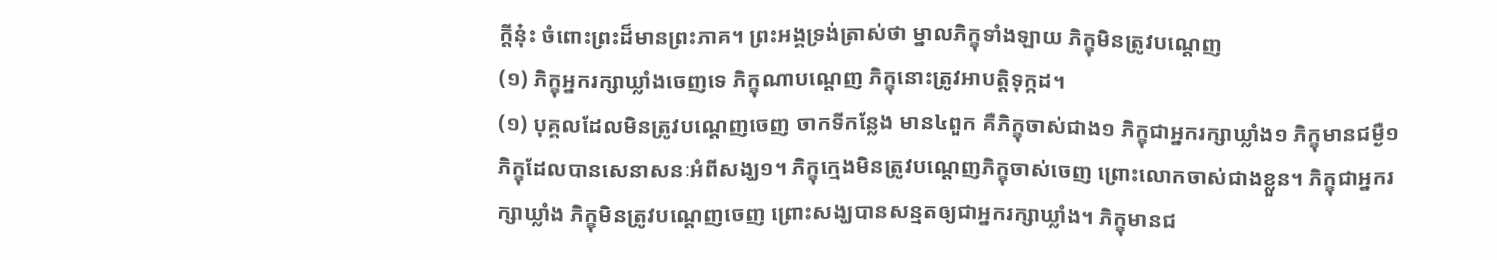ក្តីនុ៎ះ ចំពោះព្រះដ៏មានព្រះភាគ។ ព្រះអង្គទ្រង់ត្រាស់ថា ម្នាលភិក្ខុទាំងឡាយ ភិក្ខុមិនត្រូវបណ្តេញ
(១) ភិក្ខុអ្នករក្សាឃ្លាំងចេញទេ ភិក្ខុណាបណ្តេញ ភិក្ខុនោះត្រូវអាបត្តិទុក្កដ។
(១) បុគ្គលដែលមិនត្រូវបណ្តេញចេញ ចាកទីកន្លែង មាន៤ពួក គឺភិក្ខុចាស់ជាង១ ភិក្ខុជាអ្នករក្សាឃ្លាំង១ ភិក្ខុមានជម្ងឺ១ ភិក្ខុដែលបានសេនាសនៈអំពីសង្ឃ១។ ភិក្ខុក្មេងមិនត្រូវបណ្តេញភិក្ខុចាស់ចេញ ព្រោះលោកចាស់ជាងខ្លួន។ ភិក្ខុជាអ្នករក្សាឃ្លាំង ភិក្ខុមិនត្រូវបណ្តេញចេញ ព្រោះសង្ឃបានសន្មតឲ្យជាអ្នករក្សាឃ្លាំង។ ភិក្ខុមានជ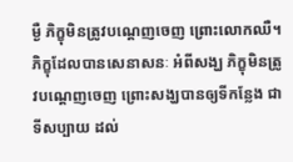ម្ងឺ ភិក្ខុមិនត្រូវបណ្តេញចេញ ព្រោះលោកឈឺ។ ភិក្ខុដែលបានសេនាសនៈ អំពីសង្ឃ ភិក្ខុមិនត្រូវបណ្តេញចេញ ព្រោះសង្ឃបានឲ្យទីកន្លែង ជាទីសប្បាយ ដល់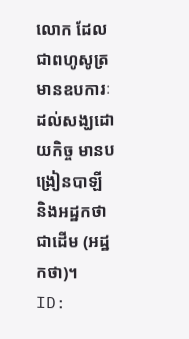លោក ដែលជាពហូសូត្រ មានឧបការៈដល់សង្ឃដោយកិច្ច មានបង្រៀនបាឡី និងអដ្ឋកថាជាដើម (អដ្ឋកថា)។
ID: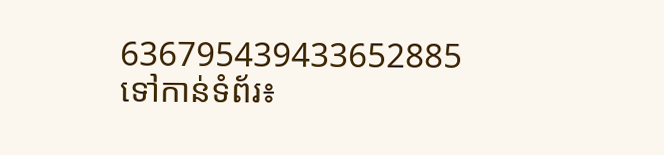636795439433652885
ទៅកាន់ទំព័រ៖